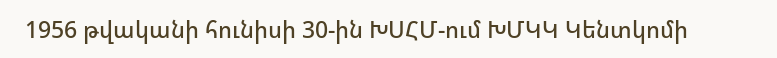1956 թվականի հունիսի 30-ին ԽՍՀՄ-ում ԽՄԿԿ Կենտկոմի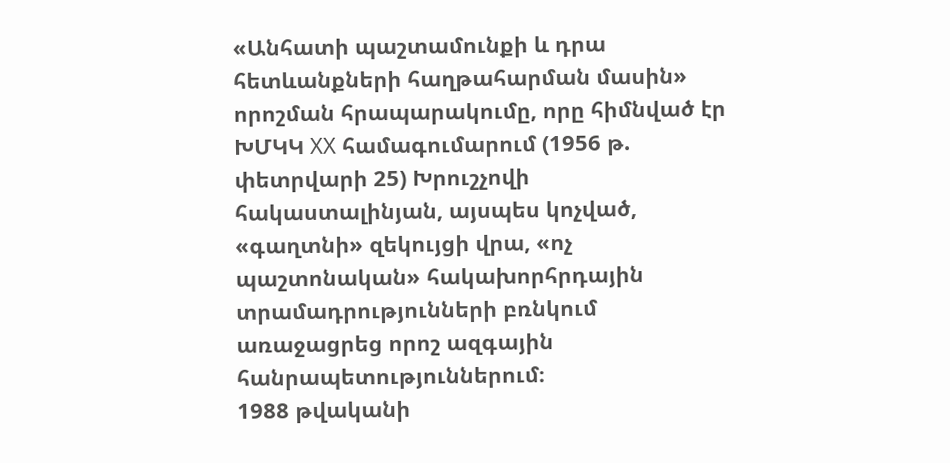«Անհատի պաշտամունքի և դրա հետևանքների հաղթահարման մասին» որոշման հրապարակումը, որը հիմնված էր ԽՄԿԿ XX համագումարում (1956 թ. փետրվարի 25) Խրուշչովի հակաստալինյան, այսպես կոչված, «գաղտնի» զեկույցի վրա, «ոչ պաշտոնական» հակախորհրդային տրամադրությունների բռնկում առաջացրեց որոշ ազգային հանրապետություններում։
1988 թվականի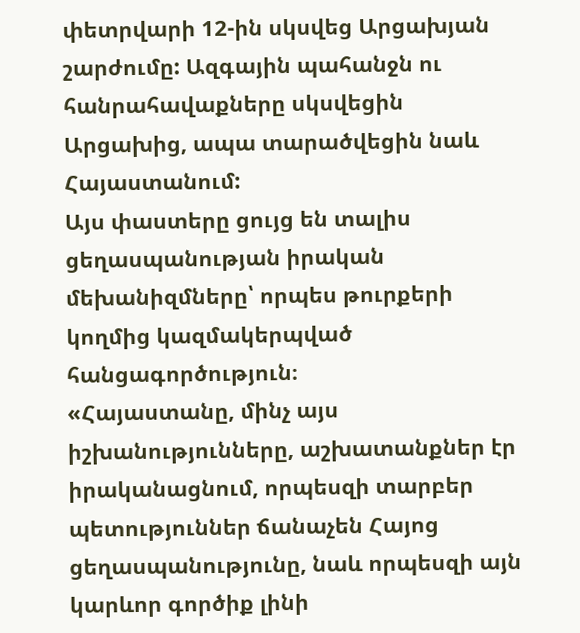փետրվարի 12-ին սկսվեց Արցախյան շարժումը: Ազգային պահանջն ու հանրահավաքները սկսվեցին Արցախից, ապա տարածվեցին նաև Հայաստանում:
Այս փաստերը ցույց են տալիս ցեղասպանության իրական մեխանիզմները՝ որպես թուրքերի կողմից կազմակերպված հանցագործություն։
«Հայաստանը, մինչ այս իշխանությունները, աշխատանքներ էր իրականացնում, որպեսզի տարբեր պետություններ ճանաչեն Հայոց ցեղասպանությունը, նաև որպեսզի այն կարևոր գործիք լինի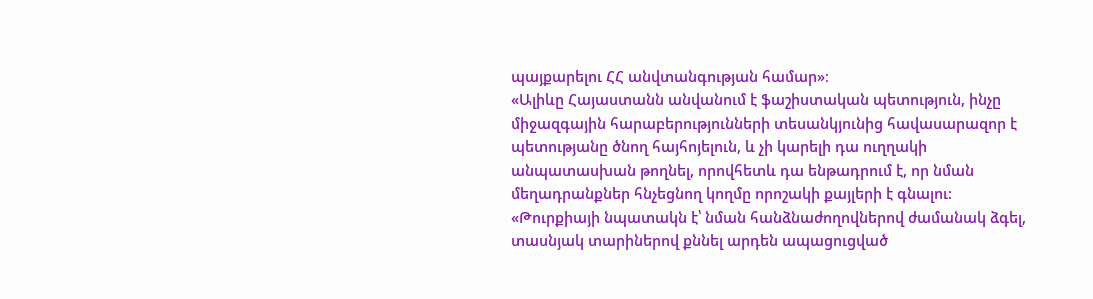պայքարելու ՀՀ անվտանգության համար»։
«Ալիևը Հայաստանն անվանում է ֆաշիստական պետություն, ինչը միջազգային հարաբերությունների տեսանկյունից հավասարազոր է պետությանը ծնող հայհոյելուն, և չի կարելի դա ուղղակի անպատասխան թողնել, որովհետև դա ենթադրում է, որ նման մեղադրանքներ հնչեցնող կողմը որոշակի քայլերի է գնալու:
«Թուրքիայի նպատակն է՝ նման հանձնաժողովներով ժամանակ ձգել, տասնյակ տարիներով քննել արդեն ապացուցված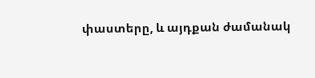փաստերը, և այդքան ժամանակ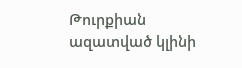Թուրքիան ազատված կլինի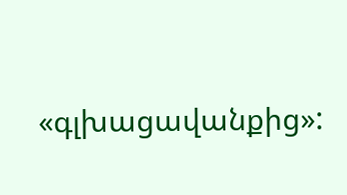«գլխացավանքից»: